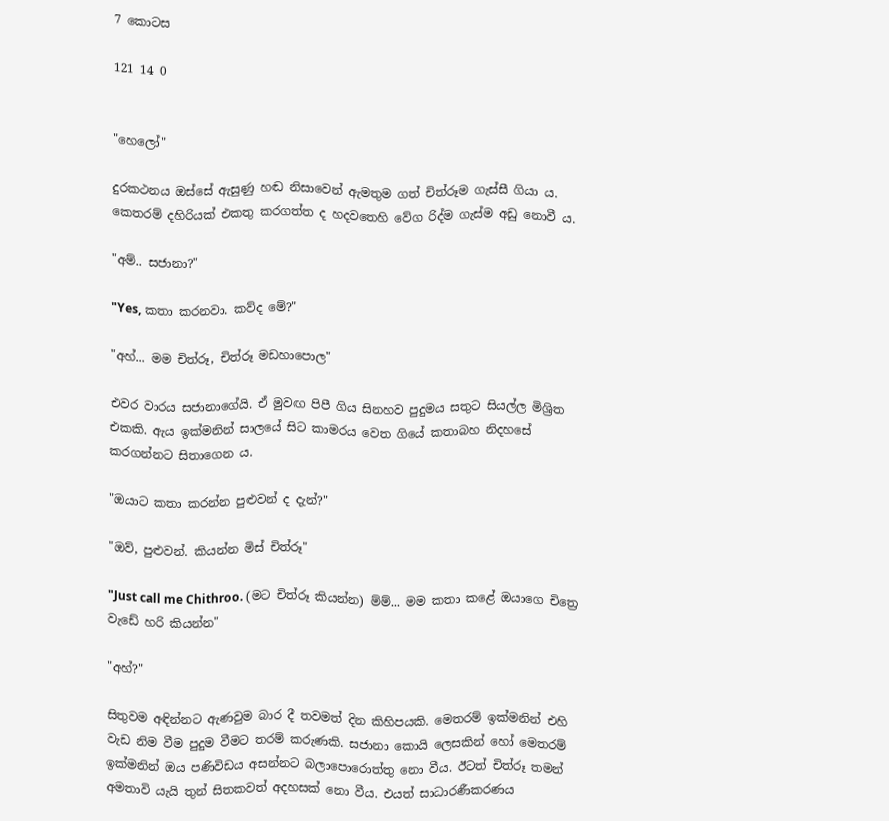7 කොටස

121 14 0


"හෙලෝ"

දුරකථනය ඔස්සේ ඇසුණු හඬ නිසාවෙන් ඇමතුම ගත් චිත්රූම ගැස්සී ගියා ය. කෙතරම් දහිරියක් එකතු කරගත්ත ද හදවතෙහි වේග රිද්ම ගැස්ම අඩු නොවී ය.

"අම්.. සජානා?"

"Yes, කතා කරනවා. කව්ද මේ?"

"අහ්... මම චිත්රූ, චිත්රූ මඩහාපොල"

එවර වාරය සජානාගේයි. ඒ මුවඟ පිපී ගිය සිනහව පුදුමය සතුට සියල්ල මිශ්‍රිත එකකි. ඇය ඉක්මනින් සාලයේ සිට කාමරය වෙත ගියේ කතාබහ නිදහසේ කරගන්නට සිතාගෙන ය.

"ඔයාට කතා කරන්න පුළුවන් ද දැන්?"

"ඔව්, පුළුවන්. කියන්න මිස් චිත්රූ"

"Just call me Chithroo. (මට චිත්රූ කියන්න) ම්ම්... මම කතා කළේ ඔයාගෙ චිත්‍රෙ වැඩේ හරි කියන්න"

"අහ්?"

සිතුවම අඳින්නට ඇණවුම බාර දී තවමත් දින කිහිපයකි. මෙතරම් ඉක්මනින් එහි වැඩ නිම වීම පුදුම වීමට තරම් කරුණකි. සජානා කොයි ලෙසකින් හෝ මෙතරම් ඉක්මනින් ඔය පණිවිඩය අසන්නට බලාපොරොත්තු නො වීය. ඊටත් චිත්රූ තමන් අමතාවි යැයි තුන් සිතකවත් අදහසක් නො වීය. එයත් සාධාරණීකරණය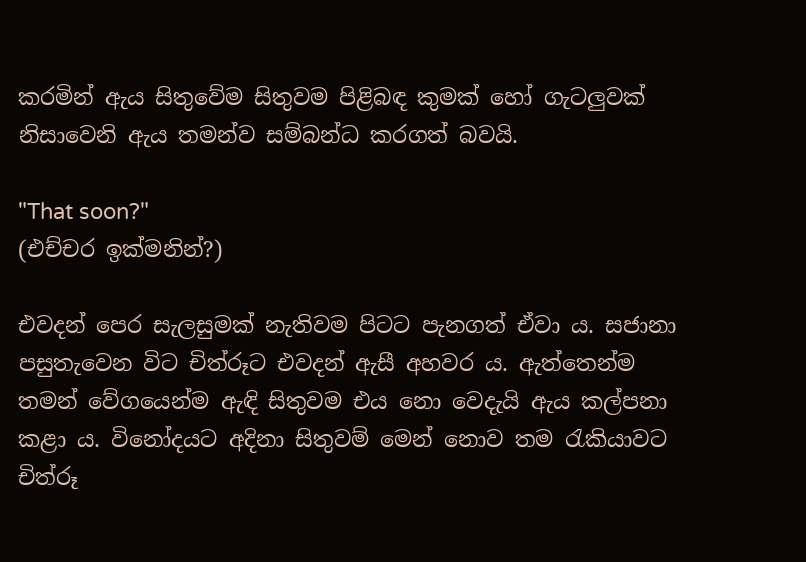කරමින් ඇය සිතුවේම සිතුවම පිළිබඳ කුමක් හෝ ගැටලුවක් නිසාවෙනි ඇය තමන්ව සම්බන්ධ කරගත් බවයි.

"That soon?"
(එච්චර ඉක්මනින්?)

එවදන් පෙර සැලසුමක් නැතිවම පිටට පැනගත් ඒවා ය. සජානා පසුතැවෙන විට චිත්රූට එවදන් ඇසී අහවර ය. ඇත්තෙන්ම තමන් වේගයෙන්ම ඇඳි සිතුවම එය නො වෙදැයි ඇය කල්පනා කළා ය. විනෝදයට අදිනා සිතුවම් මෙන් නොව තම රැකියාවට චිත්රූ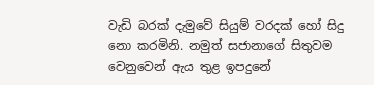වැඩි බරක් දැමුවේ සියුම් වරදක් හෝ සිදු නො කරමිනි. නමුත් සජානාගේ සිතුවම වෙනුවෙන් ඇය තුළ ඉපදුනේ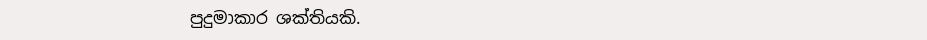පුදුමාකාර ශක්තියකි.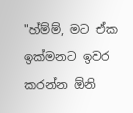"හ්ම්ම්, මට ඒක ඉක්මනට ඉවර කරන්න ඕනි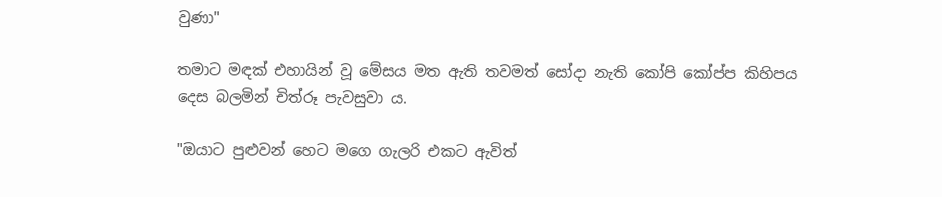වුණා"

තමාට මඳක් එහායින් වූ මේසය මත ඇති තවමත් සෝදා නැති කෝපි කෝප්ප කිහිපය දෙස බලමින් චිත්රූ පැවසුවා ය.

"ඔයාට පුළුවන් හෙට මගෙ ගැලරි එකට ඇවිත්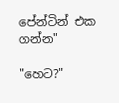පේන්ටින් එක ගන්න"

"හෙට?"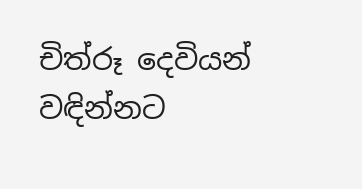චිත්රූ දෙවියන් වඳින්නට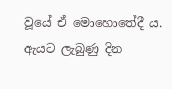වූයේ ඒ මොහොතේදී ය. ඇයට ලැබුණු දින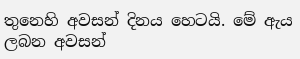තුනෙහි අවසන් දිනය හෙටයි. මේ ඇය ලබන අවසන්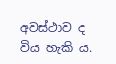අවස්ථාව ද විය හැකි ය.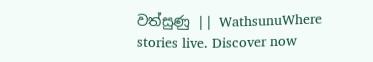වත්සුණු || WathsunuWhere stories live. Discover now